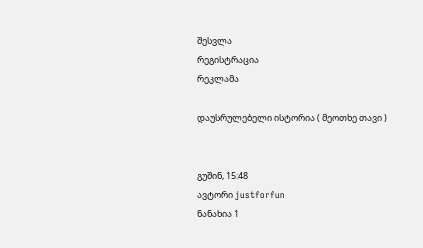შესვლა
რეგისტრაცია
რეკლამა

დაუსრულებელი ისტორია ( მეოთხე თავი )


გუშინ, 15:48
ავტორი justforfun
ნანახია 1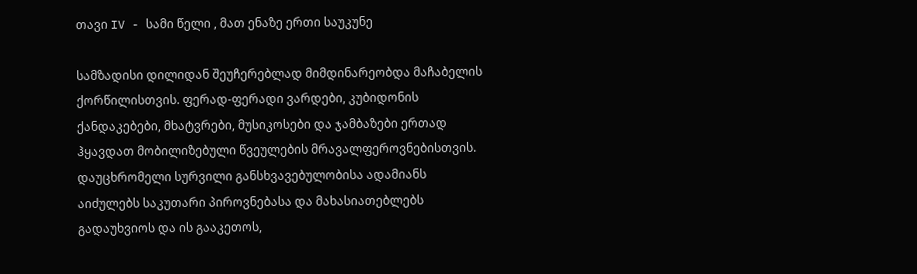თავი IV - სამი წელი , მათ ენაზე ერთი საუკუნე

სამზადისი დილიდან შეუჩერებლად მიმდინარეობდა მაჩაბელის ქორწილისთვის. ფერად-ფერადი ვარდები, კუბიდონის ქანდაკებები, მხატვრები, მუსიკოსები და ჯამბაზები ერთად ჰყავდათ მობილიზებული წვეულების მრავალფეროვნებისთვის. დაუცხრომელი სურვილი განსხვავებულობისა ადამიანს აიძულებს საკუთარი პიროვნებასა და მახასიათებლებს გადაუხვიოს და ის გააკეთოს,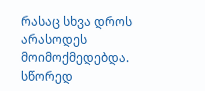რასაც სხვა დროს არასოდეს მოიმოქმედებდა. სწორედ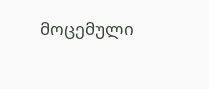მოცემული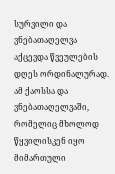სურვილი და ვნებათაღელვა აქცევდა წვეულების დღეს ორდინალურად. ამ ქაოსსა და ვნებათაღელვაში, რომელიც მხოლოდ წყვილისკენ იყო მიმართული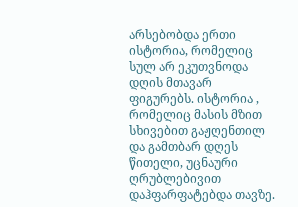არსებობდა ერთი ისტორია, რომელიც სულ არ ეკუთვნოდა დღის მთავარ ფიგურებს. ისტორია , რომელიც მასის მზით სხივებით გაჟღენთილ და გამთბარ დღეს წითელი, უცნაური ღრუბლებივით დაჰფარფატებდა თავზე.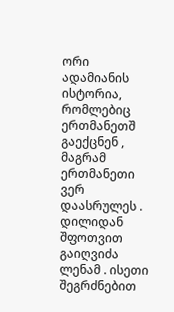ორი ადამიანის ისტორია, რომლებიც ერთმანეთშ გაექცნენ , მაგრამ ერთმანეთი ვერ დაასრულეს .
დილიდან შფოთვით გაიღვიძა ლენამ . ისეთი შეგრძნებით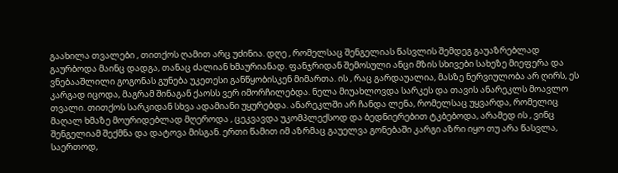გაახილა თვალები , თითქოს ღამით არც უძინია. დღე , რომელსაც შენგელიას წასვლის შემდეგ გაუაზრებლად გაურბოდა მაინც დადგა, თანაც ძალიან ხმაურიანად. ფანჯრიდან შემოსული ანცი მზის სხივები სახეზე მიეფერა და ვნებააშლილი გოგონას გუნება უკეთესი განწყობისკენ მიმართა. ის , რაც გარდაუალია, მასზე ნერვიულობა არ ღირს, ეს კარგად იცოდა, მაგრამ შინაგან ქაოსს ვერ იმორჩილებდა. ნელა მიუახლოვდა სარკეს და თავის ანარეკლს მოავლო თვალი. თითქოს სარკიდან სხვა ადამიანი უყურებდა. ანარეკლში არ ჩანდა ლენა, რომელსაც უყვარდა, რომელიც მაღალ ხმაზე მოურიდებლად მღეროდა , ცეკვავდა უკომპლექსოდ და ბედნიერებით ტკბებოდა, არამედ ის , ვინც შენგელიამ შექმნა და დატოვა მისგან. ერთი წამით იმ აზრმაც გაუელვა გონებაში კარგი აზრი იყო თუ არა წასვლა, საერთოდ,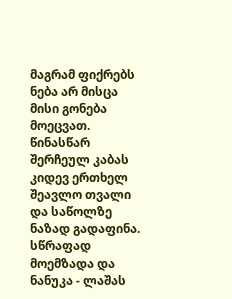მაგრამ ფიქრებს ნება არ მისცა მისი გონება მოეცვათ. წინასწარ შერჩეულ კაბას კიდევ ერთხელ შეავლო თვალი და საწოლზე ნაზად გადაფინა. სწრაფად მოემზადა და ნანუკა - ლაშას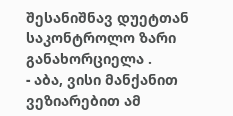შესანიშნავ დუეტთან საკონტროლო ზარი განახორციელა .
- აბა, ვისი მანქანით ვეზიარებით ამ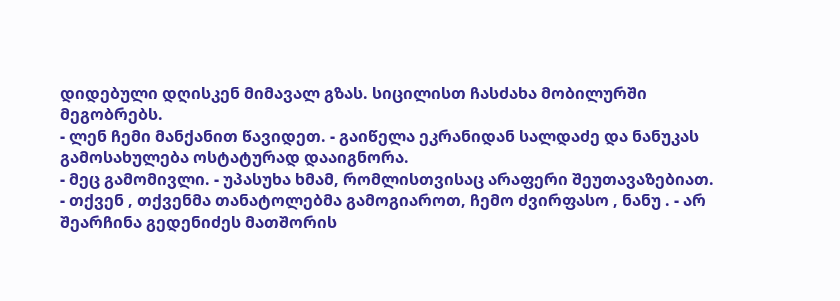დიდებული დღისკენ მიმავალ გზას. სიცილისთ ჩასძახა მობილურში მეგობრებს.
- ლენ ჩემი მანქანით წავიდეთ. - გაიწელა ეკრანიდან სალდაძე და ნანუკას გამოსახულება ოსტატურად დააიგნორა.
- მეც გამომივლი. - უპასუხა ხმამ, რომლისთვისაც არაფერი შეუთავაზებიათ.
- თქვენ , თქვენმა თანატოლებმა გამოგიაროთ, ჩემო ძვირფასო , ნანუ . - არ შეარჩინა გედენიძეს მათშორის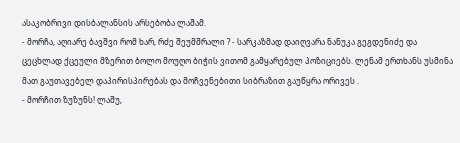ასაკობრივი დისბალანსის არსებობა ლაშამ.
- მორჩა, აღიარე ბავშვი რომ ხარ, რძე შეუმშრალი ? - სარკაზმად დაიღვარა ნანუკა გეგდენიძე და ცეცხლად ქცეული მზერით ბოლო მოუღო ბიჭის ვითომ გამყარებულ პოზიციებს. ლენამ ერთხანს უსმინა მათ გაუთავებელ დაპირისპირებას და მოჩვენებითი სიბრაზით გაუწყრა ორივეს .
- მორჩით ზუზუნს! ლაშუ,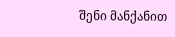შენი მანქანით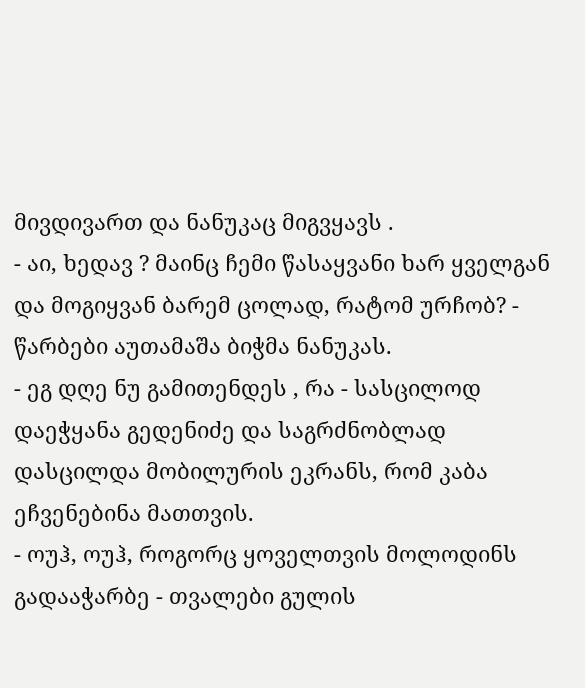მივდივართ და ნანუკაც მიგვყავს .
- აი, ხედავ ? მაინც ჩემი წასაყვანი ხარ ყველგან და მოგიყვან ბარემ ცოლად, რატომ ურჩობ? - წარბები აუთამაშა ბიჭმა ნანუკას.
- ეგ დღე ნუ გამითენდეს , რა - სასცილოდ დაეჭყანა გედენიძე და საგრძნობლად დასცილდა მობილურის ეკრანს, რომ კაბა ეჩვენებინა მათთვის.
- ოუჰ, ოუჰ, როგორც ყოველთვის მოლოდინს გადააჭარბე - თვალები გულის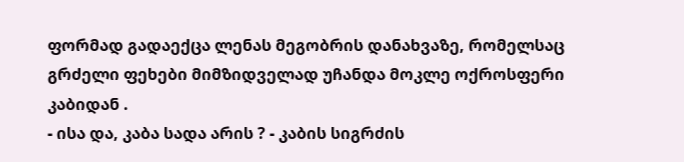ფორმად გადაექცა ლენას მეგობრის დანახვაზე, რომელსაც გრძელი ფეხები მიმზიდველად უჩანდა მოკლე ოქროსფერი კაბიდან .
- ისა და, კაბა სადა არის ? - კაბის სიგრძის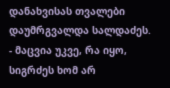დანახვისას თვალები დაუმრგვალდა სალდაძეს.
- მაცვია უკვე, რა იყო, სიგრძეს ხომ არ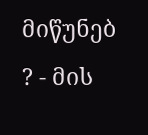მიწუნებ ? - მის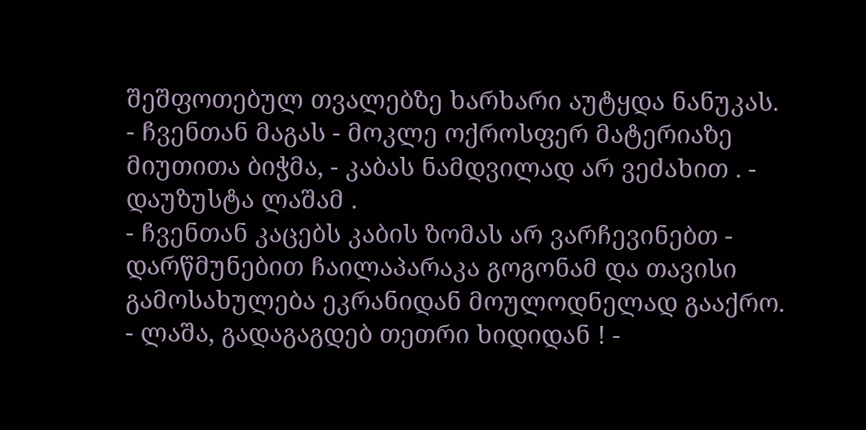შეშფოთებულ თვალებზე ხარხარი აუტყდა ნანუკას.
- ჩვენთან მაგას - მოკლე ოქროსფერ მატერიაზე მიუთითა ბიჭმა, - კაბას ნამდვილად არ ვეძახით . - დაუზუსტა ლაშამ .
- ჩვენთან კაცებს კაბის ზომას არ ვარჩევინებთ - დარწმუნებით ჩაილაპარაკა გოგონამ და თავისი გამოსახულება ეკრანიდან მოულოდნელად გააქრო.
- ლაშა, გადაგაგდებ თეთრი ხიდიდან ! -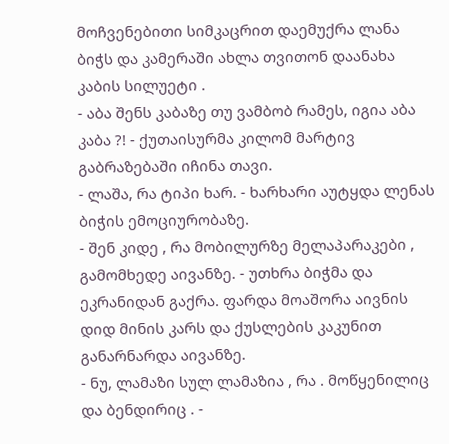მოჩვენებითი სიმკაცრით დაემუქრა ლანა ბიჭს და კამერაში ახლა თვითონ დაანახა კაბის სილუეტი .
- აბა შენს კაბაზე თუ ვამბობ რამეს, იგია აბა კაბა ?! - ქუთაისურმა კილომ მარტივ გაბრაზებაში იჩინა თავი.
- ლაშა, რა ტიპი ხარ. - ხარხარი აუტყდა ლენას ბიჭის ემოციურობაზე.
- შენ კიდე , რა მობილურზე მელაპარაკები , გამომხედე აივანზე. - უთხრა ბიჭმა და ეკრანიდან გაქრა. ფარდა მოაშორა აივნის დიდ მინის კარს და ქუსლების კაკუნით განარნარდა აივანზე.
- ნუ, ლამაზი სულ ლამაზია , რა . მოწყენილიც და ბენდირიც . -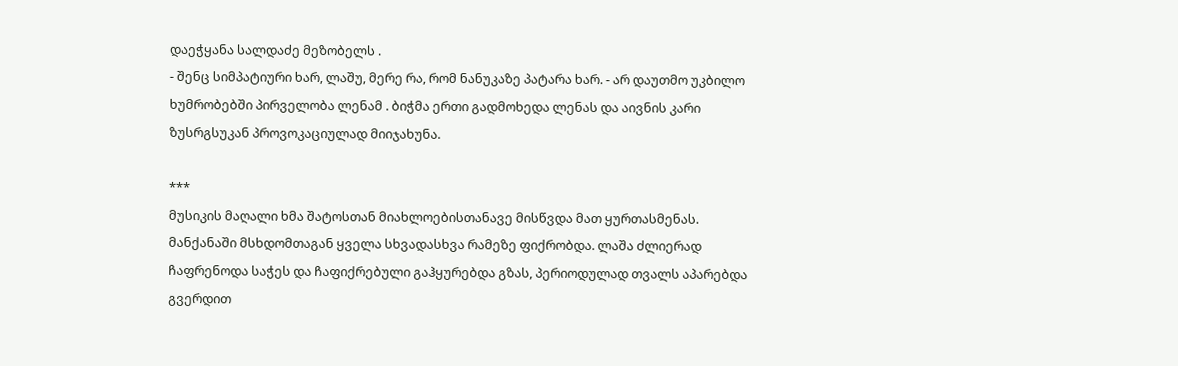დაეჭყანა სალდაძე მეზობელს .
- შენც სიმპატიური ხარ, ლაშუ, მერე რა, რომ ნანუკაზე პატარა ხარ. - არ დაუთმო უკბილო ხუმრობებში პირველობა ლენამ . ბიჭმა ერთი გადმოხედა ლენას და აივნის კარი ზუსრგსუკან პროვოკაციულად მიიჯახუნა.

***
მუსიკის მაღალი ხმა შატოსთან მიახლოებისთანავე მისწვდა მათ ყურთასმენას. მანქანაში მსხდომთაგან ყველა სხვადასხვა რამეზე ფიქრობდა. ლაშა ძლიერად ჩაფრენოდა საჭეს და ჩაფიქრებული გაჰყურებდა გზას, პერიოდულად თვალს აპარებდა გვერდით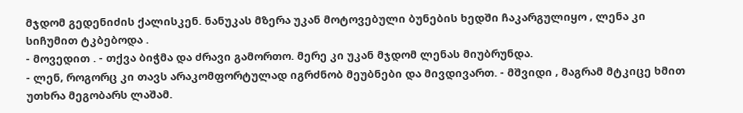მჯდომ გედენიძის ქალისკენ. ნანუკას მზერა უკან მოტოვებული ბუნების ხედში ჩაკარგულიყო , ლენა კი სიჩუმით ტკბებოდა .
- მოვედით . - თქვა ბიჭმა და ძრავი გამორთო. მერე კი უკან მჯდომ ლენას მიუბრუნდა.
- ლენ, როგორც კი თავს არაკომფორტულად იგრძნობ მეუბნები და მივდივართ. - მშვიდი , მაგრამ მტკიცე ხმით უთხრა მეგობარს ლაშამ.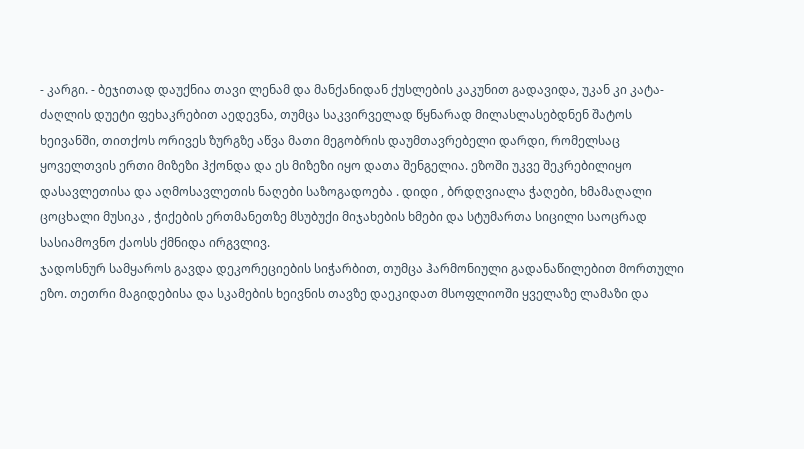- კარგი. - ბეჯითად დაუქნია თავი ლენამ და მანქანიდან ქუსლების კაკუნით გადავიდა, უკან კი კატა-ძაღლის დუეტი ფეხაკრებით აედევნა, თუმცა საკვირველად წყნარად მილასლასებდნენ შატოს ხეივანში, თითქოს ორივეს ზურგზე აწვა მათი მეგობრის დაუმთავრებელი დარდი, რომელსაც ყოველთვის ერთი მიზეზი ჰქონდა და ეს მიზეზი იყო დათა შენგელია. ეზოში უკვე შეკრებილიყო დასავლეთისა და აღმოსავლეთის ნაღები საზოგადოება . დიდი , ბრდღვიალა ჭაღები, ხმამაღალი ცოცხალი მუსიკა , ჭიქების ერთმანეთზე მსუბუქი მიჯახების ხმები და სტუმართა სიცილი საოცრად სასიამოვნო ქაოსს ქმნიდა ირგვლივ.
ჯადოსნურ სამყაროს გავდა დეკორეციების სიჭარბით, თუმცა ჰარმონიული გადანაწილებით მორთული ეზო. თეთრი მაგიდებისა და სკამების ხეივნის თავზე დაეკიდათ მსოფლიოში ყველაზე ლამაზი და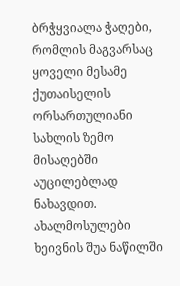ბრჭყვიალა ჭაღები, რომლის მაგვარსაც ყოველი მესამე ქუთაისელის ორსართულიანი სახლის ზემო მისაღებში აუცილებლად ნახავდით. ახალმოსულები ხეივნის შუა ნაწილში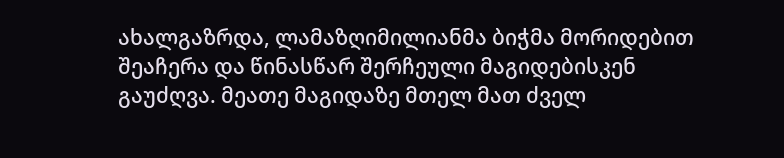ახალგაზრდა, ლამაზღიმილიანმა ბიჭმა მორიდებით შეაჩერა და წინასწარ შერჩეული მაგიდებისკენ გაუძღვა. მეათე მაგიდაზე მთელ მათ ძველ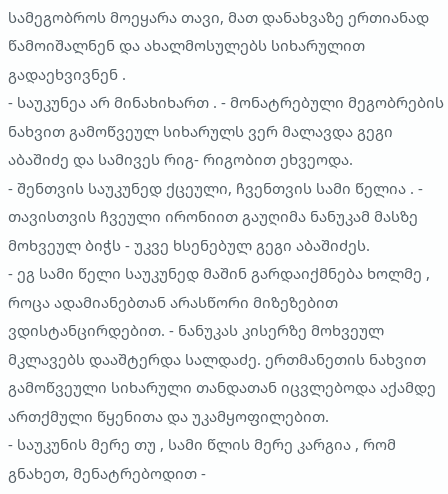სამეგობროს მოეყარა თავი, მათ დანახვაზე ერთიანად წამოიშალნენ და ახალმოსულებს სიხარულით გადაეხვივნენ .
- საუკუნეა არ მინახიხართ . - მონატრებული მეგობრების ნახვით გამოწვეულ სიხარულს ვერ მალავდა გეგი აბაშიძე და სამივეს რიგ- რიგობით ეხვეოდა.
- შენთვის საუკუნედ ქცეული, ჩვენთვის სამი წელია . - თავისთვის ჩვეული ირონიით გაუღიმა ნანუკამ მასზე მოხვეულ ბიჭს - უკვე ხსენებულ გეგი აბაშიძეს.
- ეგ სამი წელი საუკუნედ მაშინ გარდაიქმნება ხოლმე , როცა ადამიანებთან არასწორი მიზეზებით ვდისტანცირდებით. - ნანუკას კისერზე მოხვეულ მკლავებს დააშტერდა სალდაძე. ერთმანეთის ნახვით გამოწვეული სიხარული თანდათან იცვლებოდა აქამდე ართქმული წყენითა და უკამყოფილებით.
- საუკუნის მერე თუ , სამი წლის მერე კარგია , რომ გნახეთ, მენატრებოდით -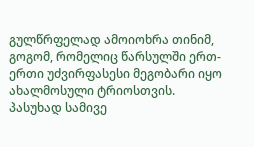გულწრფელად ამოიოხრა თინიმ, გოგომ, რომელიც წარსულში ერთ-ერთი უძვირფასესი მეგობარი იყო ახალმოსული ტრიოსთვის. პასუხად სამივე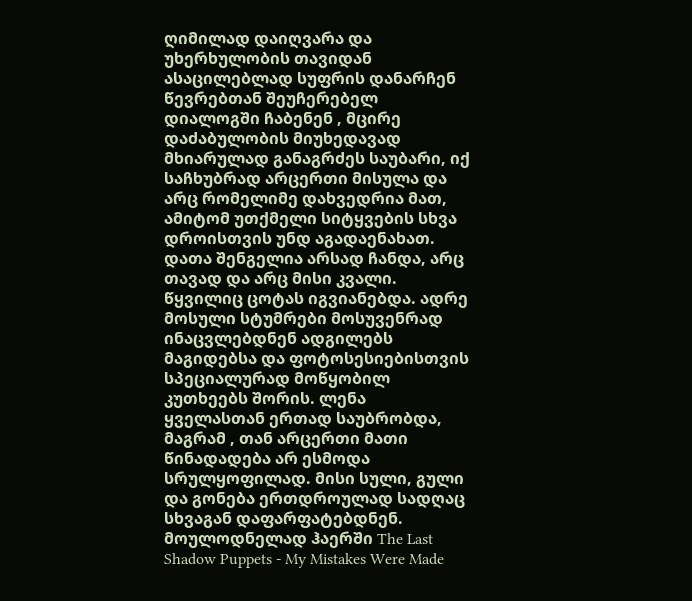ღიმილად დაიღვარა და უხერხულობის თავიდან ასაცილებლად სუფრის დანარჩენ წევრებთან შეუჩერებელ დიალოგში ჩაბენენ , მცირე დაძაბულობის მიუხედავად მხიარულად განაგრძეს საუბარი, იქ საჩხუბრად არცერთი მისულა და არც რომელიმე დახვედრია მათ, ამიტომ უთქმელი სიტყვების სხვა დროისთვის უნდ აგადაენახათ. დათა შენგელია არსად ჩანდა, არც თავად და არც მისი კვალი. წყვილიც ცოტას იგვიანებდა. ადრე მოსული სტუმრები მოსუვენრად ინაცვლებდნენ ადგილებს მაგიდებსა და ფოტოსესიებისთვის სპეციალურად მოწყობილ კუთხეებს შორის. ლენა ყველასთან ერთად საუბრობდა, მაგრამ , თან არცერთი მათი წინადადება არ ესმოდა სრულყოფილად. მისი სული, გული და გონება ერთდროულად სადღაც სხვაგან დაფარფატებდნენ. მოულოდნელად ჰაერში The Last Shadow Puppets - My Mistakes Were Made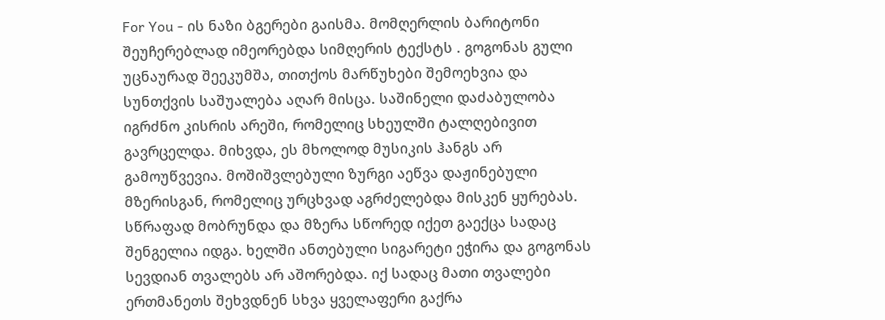For You - ის ნაზი ბგერები გაისმა. მომღერლის ბარიტონი შეუჩერებლად იმეორებდა სიმღერის ტექსტს . გოგონას გული უცნაურად შეეკუმშა, თითქოს მარწუხები შემოეხვია და სუნთქვის საშუალება აღარ მისცა. საშინელი დაძაბულობა იგრძნო კისრის არეში, რომელიც სხეულში ტალღებივით გავრცელდა. მიხვდა, ეს მხოლოდ მუსიკის ჰანგს არ გამოუწვევია. მოშიშვლებული ზურგი აეწვა დაჟინებული მზერისგან, რომელიც ურცხვად აგრძელებდა მისკენ ყურებას. სწრაფად მობრუნდა და მზერა სწორედ იქეთ გაექცა სადაც შენგელია იდგა. ხელში ანთებული სიგარეტი ეჭირა და გოგონას სევდიან თვალებს არ აშორებდა. იქ სადაც მათი თვალები ერთმანეთს შეხვდნენ სხვა ყველაფერი გაქრა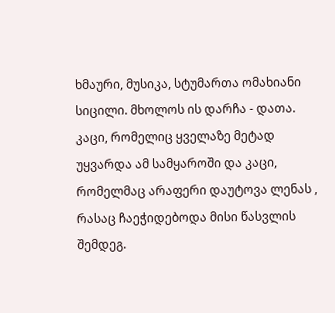ხმაური, მუსიკა, სტუმართა ომახიანი სიცილი. მხოლოს ის დარჩა - დათა. კაცი, რომელიც ყველაზე მეტად უყვარდა ამ სამყაროში და კაცი, რომელმაც არაფერი დაუტოვა ლენას , რასაც ჩაეჭიდებოდა მისი წასვლის შემდეგ.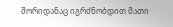შორიდანაც იგრძნობდით მათი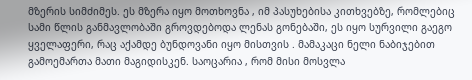მზერის სიმძიმეს. ეს მზერა იყო მოთხოვნა , იმ პასუხებისა კითხვებზე, რომლებიც სამი წლის განმავლობაში გროვდებოდა ლენას გონებაში, ეს იყო სურვილი გაეგო ყველაფერი, რაც აქამდე ბუნდოვანი იყო მისთვის . მამაკაცი ნელი ნაბიჯებით გამოემართა მათი მაგიდისკენ. საოცარია , რომ მისი მოსვლა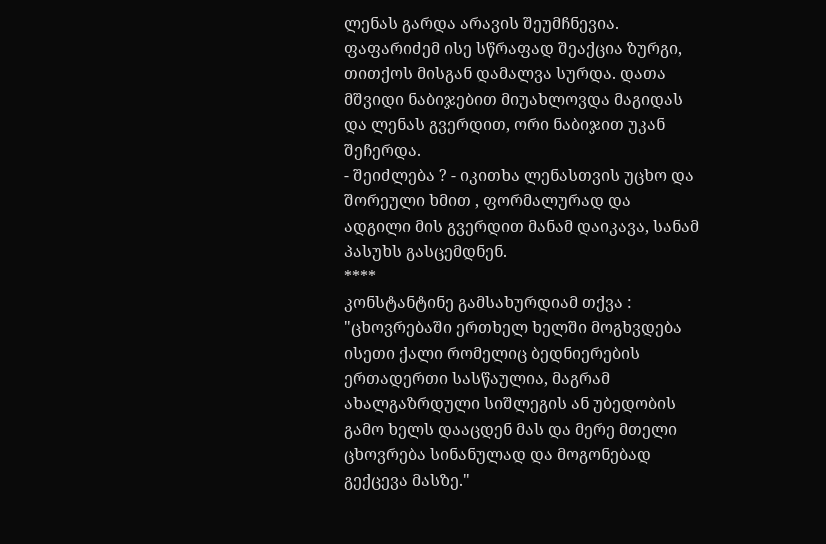ლენას გარდა არავის შეუმჩნევია. ფაფარიძემ ისე სწრაფად შეაქცია ზურგი, თითქოს მისგან დამალვა სურდა. დათა მშვიდი ნაბიჯებით მიუახლოვდა მაგიდას და ლენას გვერდით, ორი ნაბიჯით უკან შეჩერდა.
- შეიძლება ? - იკითხა ლენასთვის უცხო და შორეული ხმით , ფორმალურად და ადგილი მის გვერდით მანამ დაიკავა, სანამ პასუხს გასცემდნენ.
****
კონსტანტინე გამსახურდიამ თქვა : "ცხოვრებაში ერთხელ ხელში მოგხვდება ისეთი ქალი რომელიც ბედნიერების ერთადერთი სასწაულია, მაგრამ ახალგაზრდული სიშლეგის ან უბედობის გამო ხელს დააცდენ მას და მერე მთელი ცხოვრება სინანულად და მოგონებად გექცევა მასზე."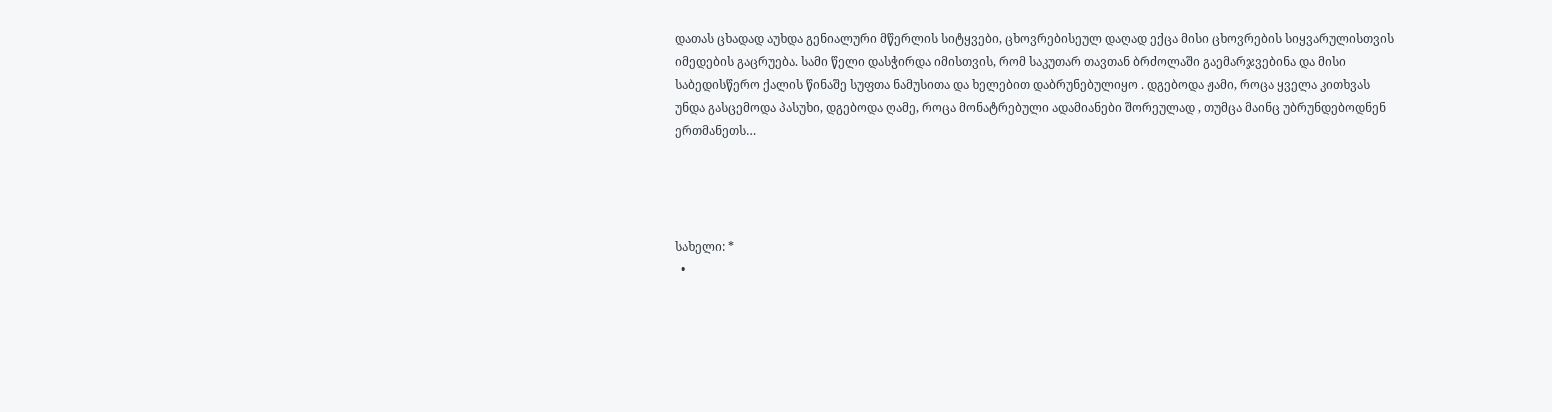დათას ცხადად აუხდა გენიალური მწერლის სიტყვები, ცხოვრებისეულ დაღად ექცა მისი ცხოვრების სიყვარულისთვის იმედების გაცრუება. სამი წელი დასჭირდა იმისთვის, რომ საკუთარ თავთან ბრძოლაში გაემარჯვებინა და მისი საბედისწერო ქალის წინაშე სუფთა ნამუსითა და ხელებით დაბრუნებულიყო . დგებოდა ჟამი, როცა ყველა კითხვას უნდა გასცემოდა პასუხი, დგებოდა ღამე, როცა მონატრებული ადამიანები შორეულად , თუმცა მაინც უბრუნდებოდნენ ერთმანეთს…




სახელი: *
  •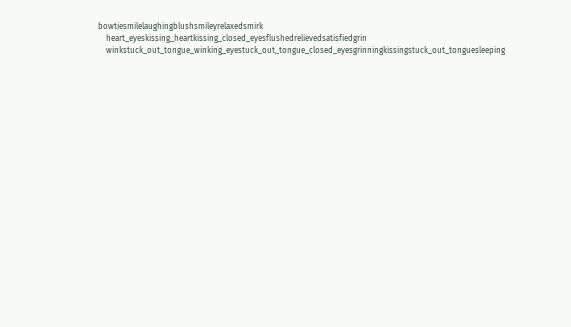bowtiesmilelaughingblushsmileyrelaxedsmirk
    heart_eyeskissing_heartkissing_closed_eyesflushedrelievedsatisfiedgrin
    winkstuck_out_tongue_winking_eyestuck_out_tongue_closed_eyesgrinningkissingstuck_out_tonguesleeping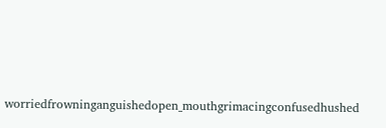worriedfrowninganguishedopen_mouthgrimacingconfusedhushed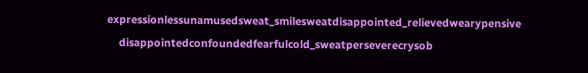expressionlessunamusedsweat_smilesweatdisappointed_relievedwearypensive
    disappointedconfoundedfearfulcold_sweatperseverecrysob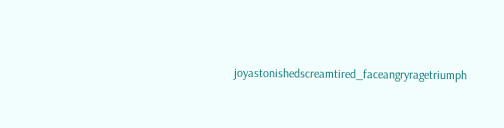joyastonishedscreamtired_faceangryragetriumph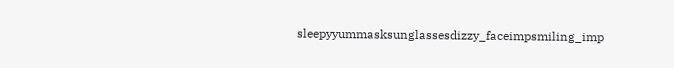sleepyyummasksunglassesdizzy_faceimpsmiling_imp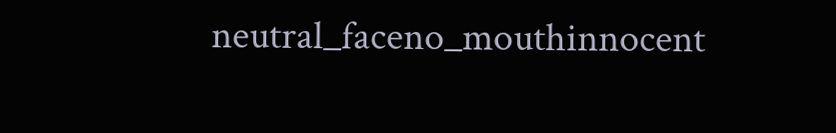neutral_faceno_mouthinnocent